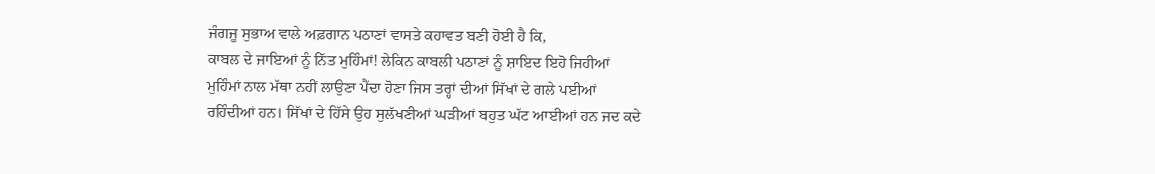ਜੰਗਜੂ ਸੁਭਾਅ ਵਾਲੇ ਅਫ਼ਗਾਨ ਪਠਾਣਾਂ ਵਾਸਤੇ ਕਹਾਵਤ ਬਣੀ ਹੋਈ ਹੈ ਕਿ,
ਕਾਬਲ ਦੇ ਜਾਇਆਂ ਨੂੰ ਨਿੱਤ ਮੁਹਿੰਮਾਂ! ਲੇਕਿਨ ਕਾਬਲੀ ਪਠਾਣਾਂ ਨੂੰ ਸ਼ਾਇਦ ਇਹੋ ਜਿਹੀਆਂ
ਮੁਹਿੰਮਾਂ ਨਾਲ ਮੱਥਾ ਨਹੀਂ ਲਾਉਣਾ ਪੈਂਦਾ ਹੋਣਾ ਜਿਸ ਤਰ੍ਹਾਂ ਦੀਆਂ ਸਿੱਖਾਂ ਦੇ ਗਲੇ ਪਈਆਂ
ਰਹਿੰਦੀਆਂ ਹਨ। ਸਿੱਖਾਂ ਦੇ ਹਿੱਸੇ ਉਹ ਸੁਲੱਖਣੀਆਂ ਘੜੀਆਂ ਬਹੁਤ ਘੱਟ ਆਈਆਂ ਹਨ ਜਦ ਕਦੇ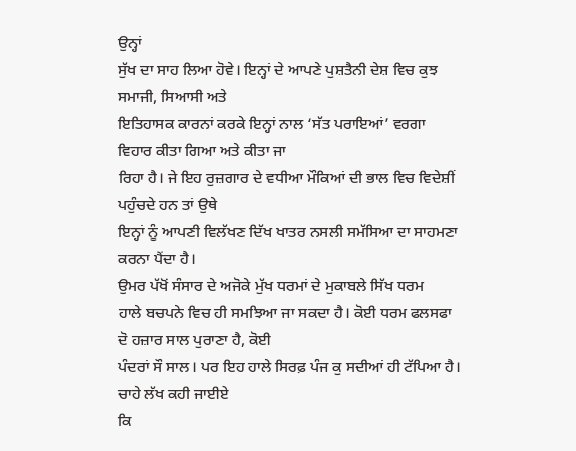ਉਨ੍ਹਾਂ
ਸੁੱਖ ਦਾ ਸਾਹ ਲਿਆ ਹੋਵੇ। ਇਨ੍ਹਾਂ ਦੇ ਆਪਣੇ ਪੁਸ਼ਤੈਨੀ ਦੇਸ਼ ਵਿਚ ਕੁਝ ਸਮਾਜੀ, ਸਿਆਸੀ ਅਤੇ
ਇਤਿਹਾਸਕ ਕਾਰਨਾਂ ਕਰਕੇ ਇਨ੍ਹਾਂ ਨਾਲ ‘ਸੱਤ ਪਰਾਇਆਂ’ ਵਰਗਾ ਵਿਹਾਰ ਕੀਤਾ ਗਿਆ ਅਤੇ ਕੀਤਾ ਜਾ
ਰਿਹਾ ਹੈ। ਜੇ ਇਹ ਰੁਜ਼ਗਾਰ ਦੇ ਵਧੀਆ ਮੌਕਿਆਂ ਦੀ ਭਾਲ ਵਿਚ ਵਿਦੇਸ਼ੀਂ ਪਹੁੰਚਦੇ ਹਨ ਤਾਂ ਉਥੇ
ਇਨ੍ਹਾਂ ਨੂੰ ਆਪਣੀ ਵਿਲੱਖਣ ਦਿੱਖ ਖਾਤਰ ਨਸਲੀ ਸਮੱਸਿਆ ਦਾ ਸਾਹਮਣਾ ਕਰਨਾ ਪੈਂਦਾ ਹੈ।
ਉਮਰ ਪੱਖੋਂ ਸੰਸਾਰ ਦੇ ਅਜੋਕੇ ਮੁੱਖ ਧਰਮਾਂ ਦੇ ਮੁਕਾਬਲੇ ਸਿੱਖ ਧਰਮ
ਹਾਲੇ ਬਚਪਨੇ ਵਿਚ ਹੀ ਸਮਝਿਆ ਜਾ ਸਕਦਾ ਹੈ। ਕੋਈ ਧਰਮ ਫਲਸਫਾ ਦੋ ਹਜ਼ਾਰ ਸਾਲ ਪੁਰਾਣਾ ਹੈ, ਕੋਈ
ਪੰਦਰਾਂ ਸੌ ਸਾਲ। ਪਰ ਇਹ ਹਾਲੇ ਸਿਰਫ਼ ਪੰਜ ਕੁ ਸਦੀਆਂ ਹੀ ਟੱਪਿਆ ਹੈ। ਚਾਹੇ ਲੱਖ ਕਹੀ ਜਾਈਏ
ਕਿ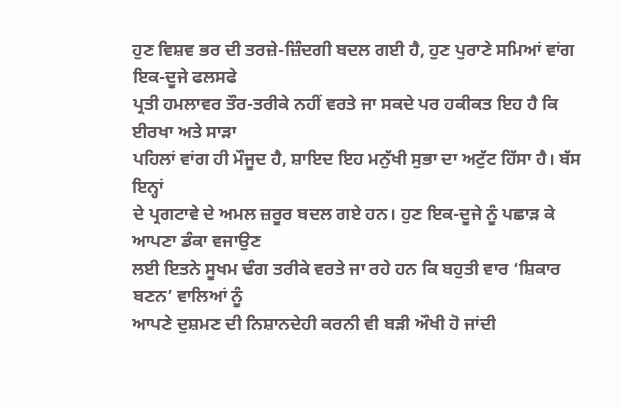ਹੁਣ ਵਿਸ਼ਵ ਭਰ ਦੀ ਤਰਜ਼ੇ-ਜ਼ਿੰਦਗੀ ਬਦਲ ਗਈ ਹੈ, ਹੁਣ ਪੁਰਾਣੇ ਸਮਿਆਂ ਵਾਂਗ ਇਕ-ਦੂਜੇ ਫਲਸਫੇ
ਪ੍ਰਤੀ ਹਮਲਾਵਰ ਤੌਰ-ਤਰੀਕੇ ਨਹੀਂ ਵਰਤੇ ਜਾ ਸਕਦੇ ਪਰ ਹਕੀਕਤ ਇਹ ਹੈ ਕਿ ਈਰਖਾ ਅਤੇ ਸਾੜਾ
ਪਹਿਲਾਂ ਵਾਂਗ ਹੀ ਮੌਜੂਦ ਹੈ, ਸ਼ਾਇਦ ਇਹ ਮਨੁੱਖੀ ਸੁਭਾ ਦਾ ਅਟੁੱਟ ਹਿੱਸਾ ਹੈ। ਬੱਸ ਇਨ੍ਹਾਂ
ਦੇ ਪ੍ਰਗਟਾਵੇ ਦੇ ਅਮਲ ਜ਼ਰੂਰ ਬਦਲ ਗਏ ਹਨ। ਹੁਣ ਇਕ-ਦੂਜੇ ਨੂੰ ਪਛਾੜ ਕੇ ਆਪਣਾ ਡੰਕਾ ਵਜਾਉਣ
ਲਈ ਇਤਨੇ ਸੂਖਮ ਢੰਗ ਤਰੀਕੇ ਵਰਤੇ ਜਾ ਰਹੇ ਹਨ ਕਿ ਬਹੁਤੀ ਵਾਰ ‘ਸ਼ਿਕਾਰ ਬਣਨ’ ਵਾਲਿਆਂ ਨੂੰ
ਆਪਣੇ ਦੁਸ਼ਮਣ ਦੀ ਨਿਸ਼ਾਨਦੇਹੀ ਕਰਨੀ ਵੀ ਬੜੀ ਔਖੀ ਹੋ ਜਾਂਦੀ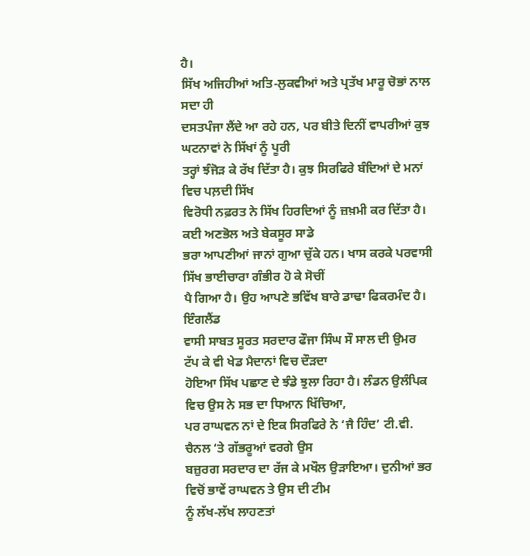ਹੈ।
ਸਿੱਖ ਅਜਿਹੀਆਂ ਅਤਿ-ਲੁਕਵੀਆਂ ਅਤੇ ਪ੍ਰਤੱਖ ਮਾਰੂ ਚੋਭਾਂ ਨਾਲ ਸਦਾ ਹੀ
ਦਸਤਪੰਜਾ ਲੈਂਦੇ ਆ ਰਹੇ ਹਨ, ਪਰ ਬੀਤੇ ਦਿਨੀਂ ਵਾਪਰੀਆਂ ਕੁਝ ਘਟਨਾਵਾਂ ਨੇ ਸਿੱਖਾਂ ਨੂੰ ਪੂਰੀ
ਤਰ੍ਹਾਂ ਝੰਜੋੜ ਕੇ ਰੱਖ ਦਿੱਤਾ ਹੈ। ਕੁਝ ਸਿਰਫਿਰੇ ਬੰਦਿਆਂ ਦੇ ਮਨਾਂ ਵਿਚ ਪਲ਼ਦੀ ਸਿੱਖ
ਵਿਰੋਧੀ ਨਫ਼ਰਤ ਨੇ ਸਿੱਖ ਹਿਰਦਿਆਂ ਨੂੰ ਜ਼ਖ਼ਮੀ ਕਰ ਦਿੱਤਾ ਹੈ। ਕਈ ਅਣਭੋਲ ਅਤੇ ਬੇਕਸੂਰ ਸਾਡੇ
ਭਰਾ ਆਪਣੀਆਂ ਜਾਨਾਂ ਗੁਆ ਚੁੱਕੇ ਹਨ। ਖਾਸ ਕਰਕੇ ਪਰਵਾਸੀ ਸਿੱਖ ਭਾਈਚਾਰਾ ਗੰਭੀਰ ਹੋ ਕੇ ਸੋਚੀਂ
ਪੈ ਗਿਆ ਹੈ। ਉਹ ਆਪਣੇ ਭਵਿੱਖ ਬਾਰੇ ਡਾਢਾ ਫਿਕਰਮੰਦ ਹੈ।
ਇੰਗਲੈਂਡ
ਵਾਸੀ ਸਾਬਤ ਸੂਰਤ ਸਰਦਾਰ ਫੌਜਾ ਸਿੰਘ ਸੌ ਸਾਲ ਦੀ ਉਮਰ ਟੱਪ ਕੇ ਵੀ ਖੇਡ ਮੈਦਾਨਾਂ ਵਿਚ ਦੌੜਦਾ
ਹੋਇਆ ਸਿੱਖ ਪਛਾਣ ਦੇ ਝੰਡੇ ਝੁਲਾ ਰਿਹਾ ਹੈ। ਲੰਡਨ ਉਲੰਪਿਕ ਵਿਚ ਉਸ ਨੇ ਸਭ ਦਾ ਧਿਆਨ ਖਿੱਚਿਆ,
ਪਰ ਰਾਘਵਨ ਨਾਂ ਦੇ ਇਕ ਸਿਰਫਿਰੇ ਨੇ ‘ਜੈ ਹਿੰਦ’ ਟੀ.ਵੀ. ਚੈਨਲ ‘ਤੇ ਗੱਭਰੂਆਂ ਵਰਗੇ ਉਸ
ਬਜ਼ੁਰਗ ਸਰਦਾਰ ਦਾ ਰੱਜ ਕੇ ਮਖੌਲ ਉੜਾਇਆ। ਦੁਨੀਆਂ ਭਰ ਵਿਚੋਂ ਭਾਵੇਂ ਰਾਘਵਨ ਤੇ ਉਸ ਦੀ ਟੀਮ
ਨੂੰ ਲੱਖ-ਲੱਖ ਲਾਹਣਤਾਂ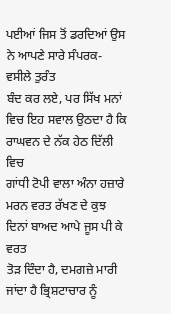ਪਈਆਂ ਜਿਸ ਤੋਂ ਡਰਦਿਆਂ ਉਸ ਨੇ ਆਪਣੇ ਸਾਰੇ ਸੰਪਰਕ-ਵਸੀਲੇ ਤੁਰੰਤ
ਬੰਦ ਕਰ ਲਏ, ਪਰ ਸਿੱਖ ਮਨਾਂ ਵਿਚ ਇਹ ਸਵਾਲ ਉਠਦਾ ਹੈ ਕਿ ਰਾਘਵਨ ਦੇ ਨੱਕ ਹੇਠ ਦਿੱਲੀ ਵਿਚ
ਗਾਂਧੀ ਟੋਪੀ ਵਾਲਾ ਅੰਨਾ ਹਜ਼ਾਰੇ ਮਰਨ ਵਰਤ ਰੱਖਣ ਦੇ ਕੁਝ ਦਿਨਾਂ ਬਾਅਦ ਆਪੇ ਜੂਸ ਪੀ ਕੇ ਵਰਤ
ਤੋੜ ਦਿੰਦਾ ਹੈ, ਦਮਗਜ਼ੇ ਮਾਰੀ ਜਾਂਦਾ ਹੈ ਭ੍ਰਿਸ਼ਟਾਚਾਰ ਨੂੰ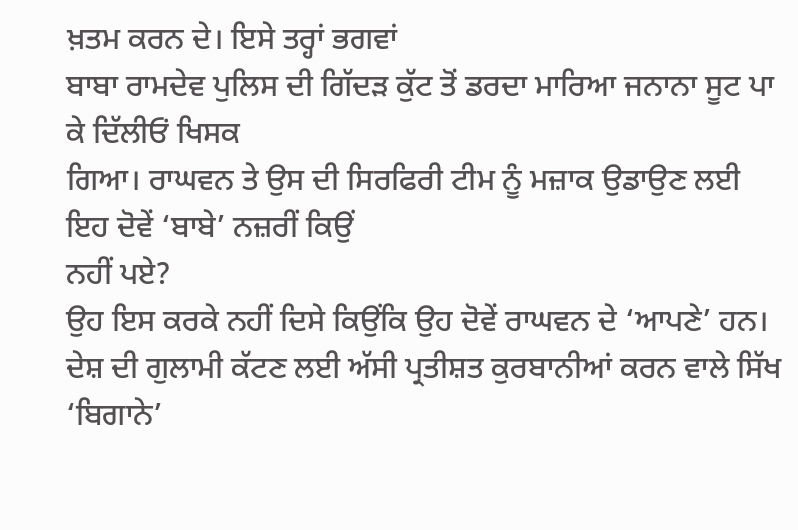ਖ਼ਤਮ ਕਰਨ ਦੇ। ਇਸੇ ਤਰ੍ਹਾਂ ਭਗਵਾਂ
ਬਾਬਾ ਰਾਮਦੇਵ ਪੁਲਿਸ ਦੀ ਗਿੱਦੜ ਕੁੱਟ ਤੋਂ ਡਰਦਾ ਮਾਰਿਆ ਜਨਾਨਾ ਸੂਟ ਪਾ ਕੇ ਦਿੱਲੀਓਂ ਖਿਸਕ
ਗਿਆ। ਰਾਘਵਨ ਤੇ ਉਸ ਦੀ ਸਿਰਫਿਰੀ ਟੀਮ ਨੂੰ ਮਜ਼ਾਕ ਉਡਾਉਣ ਲਈ ਇਹ ਦੋਵੇਂ ‘ਬਾਬੇ’ ਨਜ਼ਰੀਂ ਕਿਉਂ
ਨਹੀਂ ਪਏ?
ਉਹ ਇਸ ਕਰਕੇ ਨਹੀਂ ਦਿਸੇ ਕਿਉਂਕਿ ਉਹ ਦੋਵੇਂ ਰਾਘਵਨ ਦੇ ‘ਆਪਣੇ’ ਹਨ।
ਦੇਸ਼ ਦੀ ਗੁਲਾਮੀ ਕੱਟਣ ਲਈ ਅੱਸੀ ਪ੍ਰਤੀਸ਼ਤ ਕੁਰਬਾਨੀਆਂ ਕਰਨ ਵਾਲੇ ਸਿੱਖ ‘ਬਿਗਾਨੇ’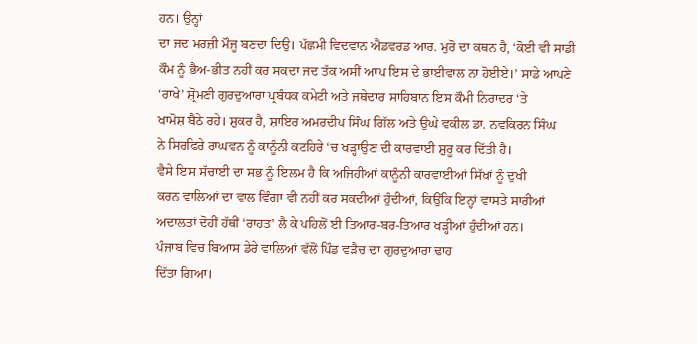ਹਨ। ਉਨ੍ਹਾਂ
ਦਾ ਜਦ ਮਰਜ਼ੀ ਮੌਜੂ ਬਣਦਾ ਦਿਉ। ਪੱਛਮੀ ਵਿਦਵਾਨ ਐਡਵਰਡ ਆਰ. ਮੁਰੋ ਦਾ ਕਥਨ ਹੈ, ‘ਕੋਈ ਵੀ ਸਾਡੀ
ਕੌਮ ਨੂੰ ਭੈਅ-ਭੀਤ ਨਹੀਂ ਕਰ ਸਕਦਾ ਜਦ ਤੱਕ ਅਸੀਂ ਆਪ ਇਸ ਦੇ ਭਾਈਵਾਲ ਨਾ ਹੋਈਏ।’ ਸਾਡੇ ਆਪਣੇ
‘ਰਾਖੇ’ ਸ਼੍ਰੋਮਣੀ ਗੁਰਦੁਆਰਾ ਪ੍ਰਬੰਧਕ ਕਮੇਟੀ ਅਤੇ ਜਥੇਦਾਰ ਸਾਹਿਬਾਨ ਇਸ ਕੌਮੀ ਨਿਰਾਦਰ ‘ਤੇ
ਖਾਮੋਸ਼ ਬੈਠੇ ਰਹੇ। ਸ਼ੁਕਰ ਹੈ, ਸ਼ਾਇਰ ਅਮਰਦੀਪ ਸਿੰਘ ਗਿੱਲ ਅਤੇ ਉਘੇ ਵਕੀਲ ਡਾ. ਨਵਕਿਰਨ ਸਿੰਘ
ਨੇ ਸਿਰਫਿਰੇ ਰਾਘਵਨ ਨੂੰ ਕਾਨੂੰਨੀ ਕਟਹਿਰੇ ‘ਚ ਖੜ੍ਹਾਉਣ ਦੀ ਕਾਰਵਾਈ ਸ਼ੁਰੂ ਕਰ ਦਿੱਤੀ ਹੈ।
ਵੈਸੇ ਇਸ ਸੱਚਾਈ ਦਾ ਸਭ ਨੂੰ ਇਲਮ ਹੈ ਕਿ ਅਜਿਹੀਆਂ ਕਾਨੂੰਨੀ ਕਾਰਵਾਈਆਂ ਸਿੱਖਾਂ ਨੂੰ ਦੁਖੀ
ਕਰਨ ਵਾਲਿਆਂ ਦਾ ਵਾਲ ਵਿੰਗਾ ਵੀ ਨਹੀਂ ਕਰ ਸਕਦੀਆਂ ਹੁੰਦੀਆਂ, ਕਿਉਂਕਿ ਇਨ੍ਹਾਂ ਵਾਸਤੇ ਸਾਰੀਆਂ
ਅਦਾਲਤਾਂ ਦੋਹੀਂ ਹੱਥੀਂ ‘ਰਾਹਤ’ ਲੈ ਕੇ ਪਹਿਲੋਂ ਈ ਤਿਆਰ-ਬਰ-ਤਿਆਰ ਖੜ੍ਹੀਆਂ ਹੁੰਦੀਆਂ ਹਨ।
ਪੰਜਾਬ ਵਿਚ ਬਿਆਸ ਡੇਰੇ ਵਾਲਿਆਂ ਵੱਲੋਂ ਪਿੰਡ ਵੜੈਚ ਦਾ ਗੁਰਦੁਆਰਾ ਢਾਹ
ਦਿੱਤਾ ਗਿਆ।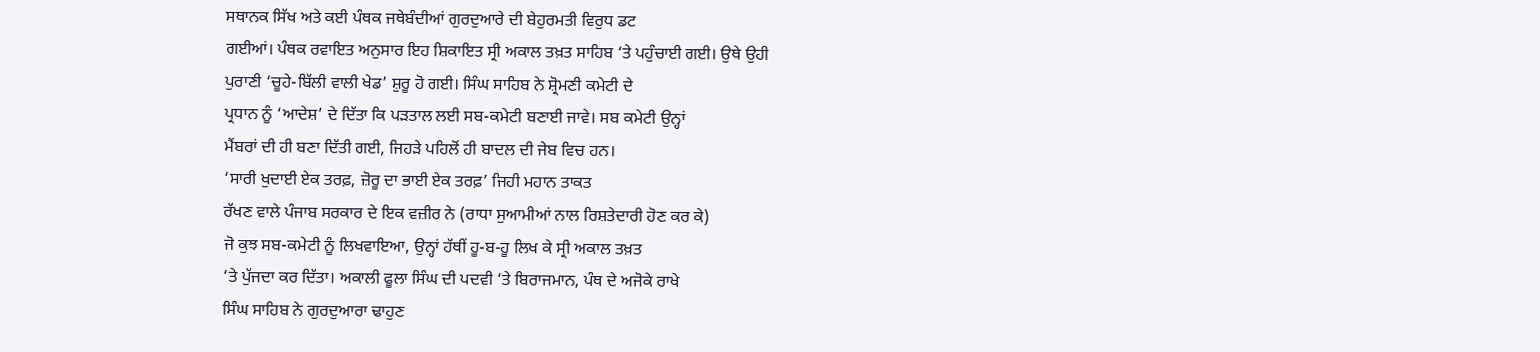ਸਥਾਨਕ ਸਿੱਖ ਅਤੇ ਕਈ ਪੰਥਕ ਜਥੇਬੰਦੀਆਂ ਗੁਰਦੁਆਰੇ ਦੀ ਬੇਹੁਰਮਤੀ ਵਿਰੁਧ ਡਟ
ਗਈਆਂ। ਪੰਥਕ ਰਵਾਇਤ ਅਨੁਸਾਰ ਇਹ ਸ਼ਿਕਾਇਤ ਸ੍ਰੀ ਅਕਾਲ ਤਖ਼ਤ ਸਾਹਿਬ ‘ਤੇ ਪਹੁੰਚਾਈ ਗਈ। ਉਥੇ ਉਹੀ
ਪੁਰਾਣੀ ‘ਚੂਹੇ-ਬਿੱਲੀ ਵਾਲੀ ਖੇਡ’ ਸ਼ੁਰੂ ਹੋ ਗਈ। ਸਿੰਘ ਸਾਹਿਬ ਨੇ ਸ਼੍ਰੋਮਣੀ ਕਮੇਟੀ ਦੇ
ਪ੍ਰਧਾਨ ਨੂੰ ‘ਆਦੇਸ਼’ ਦੇ ਦਿੱਤਾ ਕਿ ਪੜਤਾਲ ਲਈ ਸਬ-ਕਮੇਟੀ ਬਣਾਈ ਜਾਵੇ। ਸਬ ਕਮੇਟੀ ਉਨ੍ਹਾਂ
ਮੈਂਬਰਾਂ ਦੀ ਹੀ ਬਣਾ ਦਿੱਤੀ ਗਈ, ਜਿਹੜੇ ਪਹਿਲੋਂ ਹੀ ਬਾਦਲ ਦੀ ਜੇਬ ਵਿਚ ਹਨ।
‘ਸਾਰੀ ਖੁਦਾਈ ਏਕ ਤਰਫ਼, ਜ਼ੋਰੂ ਦਾ ਭਾਈ ਏਕ ਤਰਫ਼’ ਜਿਹੀ ਮਹਾਨ ਤਾਕਤ
ਰੱਖਣ ਵਾਲੇ ਪੰਜਾਬ ਸਰਕਾਰ ਦੇ ਇਕ ਵਜ਼ੀਰ ਨੇ (ਰਾਧਾ ਸੁਆਮੀਆਂ ਨਾਲ ਰਿਸ਼ਤੇਦਾਰੀ ਹੋਣ ਕਰ ਕੇ)
ਜੋ ਕੁਝ ਸਬ-ਕਮੇਟੀ ਨੂੰ ਲਿਖਵਾਇਆ, ਉਨ੍ਹਾਂ ਹੱਥੀਂ ਹੂ-ਬ-ਹੂ ਲਿਖ ਕੇ ਸ੍ਰੀ ਅਕਾਲ ਤਖ਼ਤ
‘ਤੇ ਪੁੱਜਦਾ ਕਰ ਦਿੱਤਾ। ਅਕਾਲੀ ਫੂਲਾ ਸਿੰਘ ਦੀ ਪਦਵੀ ‘ਤੇ ਬਿਰਾਜਮਾਨ, ਪੰਥ ਦੇ ਅਜੋਕੇ ਰਾਖੇ
ਸਿੰਘ ਸਾਹਿਬ ਨੇ ਗੁਰਦੁਆਰਾ ਢਾਹੁਣ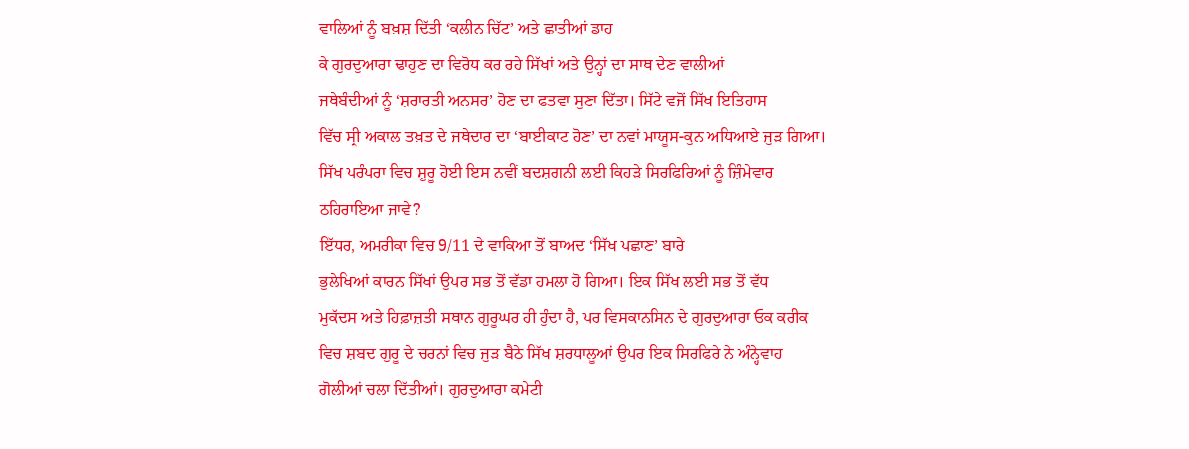ਵਾਲਿਆਂ ਨੂੰ ਬਖ਼ਸ਼ ਦਿੱਤੀ ‘ਕਲੀਨ ਚਿੱਟ’ ਅਤੇ ਛਾਤੀਆਂ ਡਾਹ
ਕੇ ਗੁਰਦੁਆਰਾ ਢਾਹੁਣ ਦਾ ਵਿਰੋਧ ਕਰ ਰਹੇ ਸਿੱਖਾਂ ਅਤੇ ਉਨ੍ਹਾਂ ਦਾ ਸਾਥ ਦੇਣ ਵਾਲੀਆਂ
ਜਥੇਬੰਦੀਆਂ ਨੂੰ ‘ਸ਼ਰਾਰਤੀ ਅਨਸਰ’ ਹੋਣ ਦਾ ਫਤਵਾ ਸੁਣਾ ਦਿੱਤਾ। ਸਿੱਟੇ ਵਜੋਂ ਸਿੱਖ ਇਤਿਹਾਸ
ਵਿੱਚ ਸ੍ਰੀ ਅਕਾਲ ਤਖ਼ਤ ਦੇ ਜਥੇਦਾਰ ਦਾ ‘ਬਾਈਕਾਟ ਹੋਣ’ ਦਾ ਨਵਾਂ ਮਾਯੂਸ-ਕੁਨ ਅਧਿਆਏ ਜੁੜ ਗਿਆ।
ਸਿੱਖ ਪਰੰਪਰਾ ਵਿਚ ਸ਼ੁਰੂ ਹੋਈ ਇਸ ਨਵੀਂ ਬਦਸ਼ਗਨੀ ਲਈ ਕਿਹੜੇ ਸਿਰਫਿਰਿਆਂ ਨੂੰ ਜ਼ਿੰਮੇਵਾਰ
ਠਹਿਰਾਇਆ ਜਾਵੇ?
ਇੱਧਰ, ਅਮਰੀਕਾ ਵਿਚ 9/11 ਦੇ ਵਾਕਿਆ ਤੋਂ ਬਾਅਦ ‘ਸਿੱਖ ਪਛਾਣ’ ਬਾਰੇ
ਭੁਲੇਖਿਆਂ ਕਾਰਨ ਸਿੱਖਾਂ ਉਪਰ ਸਭ ਤੋਂ ਵੱਡਾ ਹਮਲਾ ਹੋ ਗਿਆ। ਇਕ ਸਿੱਖ ਲਈ ਸਭ ਤੋਂ ਵੱਧ
ਮੁਕੱਦਸ ਅਤੇ ਹਿਫ਼ਾਜ਼ਤੀ ਸਥਾਨ ਗੁਰੂਘਰ ਹੀ ਹੁੰਦਾ ਹੈ, ਪਰ ਵਿਸਕਾਨਸਿਨ ਦੇ ਗੁਰਦੁਆਰਾ ਓਕ ਕਰੀਕ
ਵਿਚ ਸ਼ਬਦ ਗੁਰੂ ਦੇ ਚਰਨਾਂ ਵਿਚ ਜੁੜ ਬੈਠੇ ਸਿੱਖ ਸ਼ਰਧਾਲੂਆਂ ਉਪਰ ਇਕ ਸਿਰਫਿਰੇ ਨੇ ਅੰਨ੍ਹੇਵਾਹ
ਗੋਲੀਆਂ ਚਲਾ ਦਿੱਤੀਆਂ। ਗੁਰਦੁਆਰਾ ਕਮੇਟੀ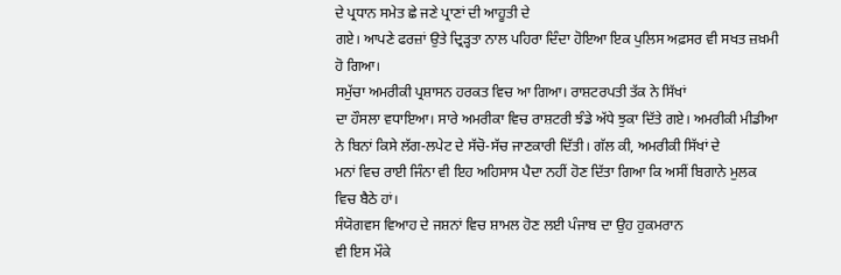ਦੇ ਪ੍ਰਧਾਨ ਸਮੇਤ ਛੇ ਜਣੇ ਪ੍ਰਾਣਾਂ ਦੀ ਆਹੂਤੀ ਦੇ
ਗਏ। ਆਪਣੇ ਫਰਜ਼ਾਂ ਉਤੇ ਦ੍ਰਿੜ੍ਹਤਾ ਨਾਲ ਪਹਿਰਾ ਦਿੰਦਾ ਹੋਇਆ ਇਕ ਪੁਲਿਸ ਅਫ਼ਸਰ ਵੀ ਸਖਤ ਜ਼ਖ਼ਮੀ
ਹੋ ਗਿਆ।
ਸਮੁੱਚਾ ਅਮਰੀਕੀ ਪ੍ਰਸ਼ਾਸਨ ਹਰਕਤ ਵਿਚ ਆ ਗਿਆ। ਰਾਸ਼ਟਰਪਤੀ ਤੱਕ ਨੇ ਸਿੱਖਾਂ
ਦਾ ਹੌਸਲਾ ਵਧਾਇਆ। ਸਾਰੇ ਅਮਰੀਕਾ ਵਿਚ ਰਾਸ਼ਟਰੀ ਝੰਡੇ ਅੱਧੇ ਝੁਕਾ ਦਿੱਤੇ ਗਏ। ਅਮਰੀਕੀ ਮੀਡੀਆ
ਨੇ ਬਿਨਾਂ ਕਿਸੇ ਲੱਗ-ਲਪੇਟ ਦੇ ਸੱਚੋ-ਸੱਚ ਜਾਣਕਾਰੀ ਦਿੱਤੀ। ਗੱਲ ਕੀ, ਅਮਰੀਕੀ ਸਿੱਖਾਂ ਦੇ
ਮਨਾਂ ਵਿਚ ਰਾਈ ਜਿੰਨਾ ਵੀ ਇਹ ਅਹਿਸਾਸ ਪੈਦਾ ਨਹੀਂ ਹੋਣ ਦਿੱਤਾ ਗਿਆ ਕਿ ਅਸੀਂ ਬਿਗਾਨੇ ਮੁਲਕ
ਵਿਚ ਬੈਠੇ ਹਾਂ।
ਸੰਯੋਗਵਸ ਵਿਆਹ ਦੇ ਜਸ਼ਨਾਂ ਵਿਚ ਸ਼ਾਮਲ ਹੋਣ ਲਈ ਪੰਜਾਬ ਦਾ ਉਹ ਹੁਕਮਰਾਨ
ਵੀ ਇਸ ਮੌਕੇ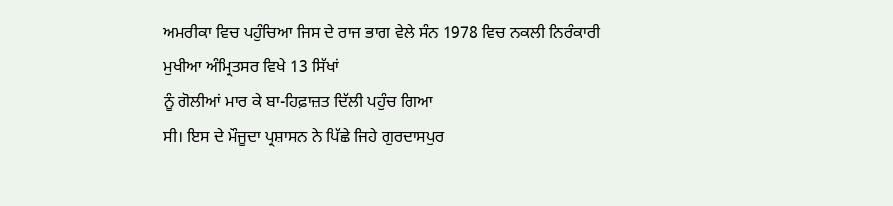ਅਮਰੀਕਾ ਵਿਚ ਪਹੁੰਚਿਆ ਜਿਸ ਦੇ ਰਾਜ ਭਾਗ ਵੇਲੇ ਸੰਨ 1978 ਵਿਚ ਨਕਲੀ ਨਿਰੰਕਾਰੀ
ਮੁਖੀਆ ਅੰਮ੍ਰਿਤਸਰ ਵਿਖੇ 13 ਸਿੱਖਾਂ
ਨੂੰ ਗੋਲੀਆਂ ਮਾਰ ਕੇ ਬਾ-ਹਿਫ਼ਾਜ਼ਤ ਦਿੱਲੀ ਪਹੁੰਚ ਗਿਆ
ਸੀ। ਇਸ ਦੇ ਮੌਜੂਦਾ ਪ੍ਰਸ਼ਾਸਨ ਨੇ ਪਿੱਛੇ ਜਿਹੇ ਗੁਰਦਾਸਪੁਰ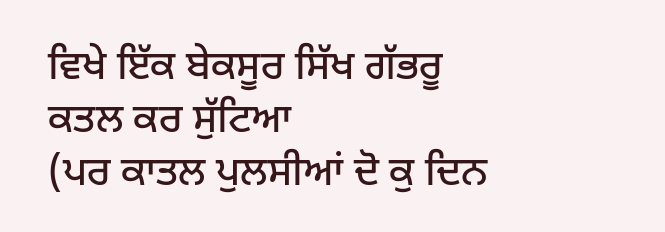ਵਿਖੇ ਇੱਕ ਬੇਕਸੂਰ ਸਿੱਖ ਗੱਭਰੂ
ਕਤਲ ਕਰ ਸੁੱਟਿਆ
(ਪਰ ਕਾਤਲ ਪੁਲਸੀਆਂ ਦੋ ਕੁ ਦਿਨ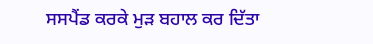ਸਸਪੈਂਡ ਕਰਕੇ ਮੁੜ ਬਹਾਲ ਕਰ ਦਿੱਤਾ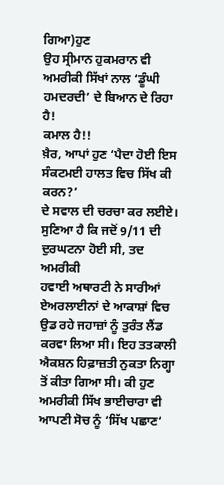ਗਿਆ)ਹੁਣ
ਉਹ ਸ੍ਰੀਮਾਨ ਹੁਕਮਰਾਨ ਵੀ ਅਮਰੀਕੀ ਸਿੱਖਾਂ ਨਾਲ ‘ਡੂੰਘੀ ਹਮਦਰਦੀ’ ਦੇ ਬਿਆਨ ਦੇ ਰਿਹਾ ਹੈ!
ਕਮਾਲ ਹੈ!!
ਖ਼ੈਰ, ਆਪਾਂ ਹੁਣ ‘ਪੈਦਾ ਹੋਈ ਇਸ ਸੰਕਟਮਈ ਹਾਲਤ ਵਿਚ ਸਿੱਖ ਕੀ ਕਰਨ?’
ਦੇ ਸਵਾਲ ਦੀ ਚਰਚਾ ਕਰ ਲਈਏ। ਸੁਣਿਆ ਹੈ ਕਿ ਜਦੋਂ 9/11 ਦੀ ਦੁਰਘਟਨਾ ਹੋਈ ਸੀ, ਤਦ ਅਮਰੀਕੀ
ਹਵਾਈ ਅਥਾਰਟੀ ਨੇ ਸਾਰੀਆਂ ਏਅਰਲਾਈਨਾਂ ਦੇ ਆਕਾਸ਼ਾਂ ਵਿਚ ਉਡ ਰਹੇ ਜਹਾਜ਼ਾਂ ਨੂੰ ਤੁਰੰਤ ਲੈਂਡ
ਕਰਵਾ ਲਿਆ ਸੀ। ਇਹ ਤਤਕਾਲੀ ਐਕਸ਼ਨ ਹਿਫ਼ਾਜ਼ਤੀ ਨੁਕਤਾ ਨਿਗ੍ਹਾ ਤੋਂ ਕੀਤਾ ਗਿਆ ਸੀ। ਕੀ ਹੁਣ
ਅਮਰੀਕੀ ਸਿੱਖ ਭਾਈਚਾਰਾ ਵੀ ਆਪਣੀ ਸੋਚ ਨੂੰ ‘ਸਿੱਖ ਪਛਾਣ‘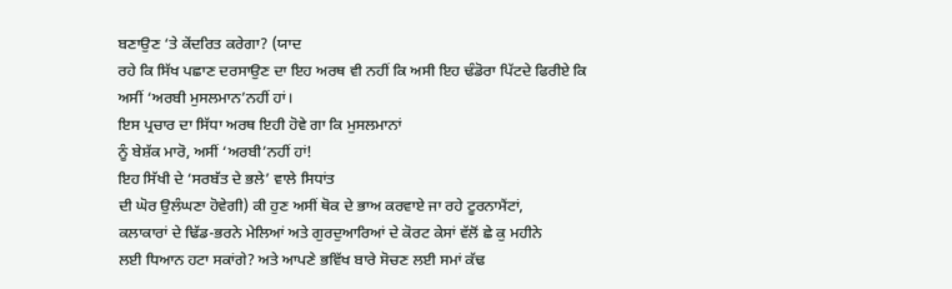ਬਣਾਉਣ ‘ਤੇ ਕੇਂਦਰਿਤ ਕਰੇਗਾ? (ਯਾਦ
ਰਹੇ ਕਿ ਸਿੱਖ ਪਛਾਣ ਦਰਸਾਉਣ ਦਾ ਇਹ ਅਰਥ ਵੀ ਨਹੀਂ ਕਿ ਅਸੀ ਇਹ ਢੰਡੋਰਾ ਪਿੱਟਦੇ ਫਿਰੀਏ ਕਿ
ਅਸੀਂ ‘ਅਰਬੀ ਮੁਸਲਮਾਨ’ਨਹੀਂ ਹਾਂ।
ਇਸ ਪ੍ਰਚਾਰ ਦਾ ਸਿੱਧਾ ਅਰਥ ਇਹੀ ਹੋਵੇ ਗਾ ਕਿ ਮੁਸਲਮਾਨਾਂ
ਨੂੰ ਬੇਸ਼ੱਕ ਮਾਰੋ, ਅਸੀਂ ‘ਅਰਬੀ’ਨਹੀਂ ਹਾਂ!
ਇਹ ਸਿੱਖੀ ਦੇ ‘ਸਰਬੱਤ ਦੇ ਭਲੇ’ ਵਾਲੇ ਸਿਧਾਂਤ
ਦੀ ਘੋਰ ਉਲੰਘਣਾ ਹੋਵੇਗੀ) ਕੀ ਹੁਣ ਅਸੀਂ ਥੋਕ ਦੇ ਭਾਅ ਕਰਵਾਏ ਜਾ ਰਹੇ ਟੂਰਨਾਮੈਂਟਾਂ,
ਕਲਾਕਾਰਾਂ ਦੇ ਢਿੱਡ-ਭਰਨੇ ਮੇਲਿਆਂ ਅਤੇ ਗੁਰਦੁਆਰਿਆਂ ਦੇ ਕੋਰਟ ਕੇਸਾਂ ਵੱਲੋਂ ਛੇ ਕੁ ਮਹੀਨੇ
ਲਈ ਧਿਆਨ ਹਟਾ ਸਕਾਂਗੇ? ਅਤੇ ਆਪਣੇ ਭਵਿੱਖ ਬਾਰੇ ਸੋਚਣ ਲਈ ਸਮਾਂ ਕੱਢ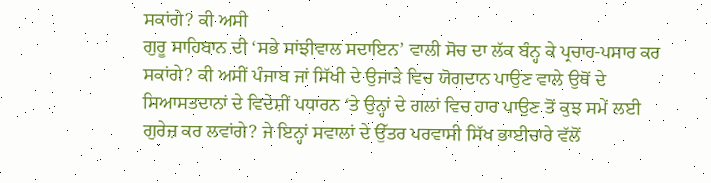ਸਕਾਂਗੇ? ਕੀ ਅਸੀ
ਗੁਰੂ ਸਾਹਿਬਾਨ ਦੀ ‘ਸਭੇ ਸਾਂਝੀਵਾਲ ਸਦਾਇਨ’ ਵਾਲੀ ਸੋਚ ਦਾ ਲੱਕ ਬੰਨ੍ਹ ਕੇ ਪ੍ਰਚਾਰ-ਪਸਾਰ ਕਰ
ਸਕਾਂਗੇ? ਕੀ ਅਸੀਂ ਪੰਜਾਬ ਜਾਂ ਸਿੱਖੀ ਦੇ ਉਜਾੜੇ ਵਿਚ ਯੋਗਦਾਨ ਪਾਉਣ ਵਾਲੇ ਉਥੋਂ ਦੇ
ਸਿਆਸਤਦਾਨਾਂ ਦੇ ਵਿਦੇਸ਼ੀਂ ਪਧਾਰਨ ‘ਤੇ ਉਨ੍ਹਾਂ ਦੇ ਗਲਾਂ ਵਿਚ ਹਾਰ ਪਾਉਣ ਤੋਂ ਕੁਝ ਸਮੇਂ ਲਈ
ਗੁਰੇਜ਼ ਕਰ ਲਵਾਂਗੇ? ਜੇ ਇਨ੍ਹਾਂ ਸਵਾਲਾਂ ਦੇ ਉੱਤਰ ਪਰਵਾਸੀ ਸਿੱਖ ਭਾਈਚਾਰੇ ਵੱਲੋਂ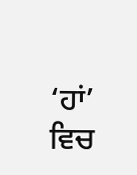‘ਹਾਂ’
ਵਿਚ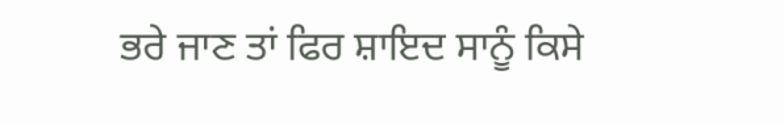ਭਰੇ ਜਾਣ ਤਾਂ ਫਿਰ ਸ਼ਾਇਦ ਸਾਨੂੰ ਕਿਸੇ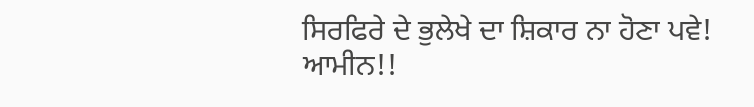ਸਿਰਫਿਰੇ ਦੇ ਭੁਲੇਖੇ ਦਾ ਸ਼ਿਕਾਰ ਨਾ ਹੋਣਾ ਪਵੇ!
ਆਮੀਨ!!